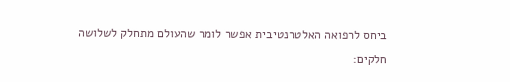ביחס לרפואה האלטרנטיבית אפשר לומר שהעולם מתחלק לשלושה חלקים: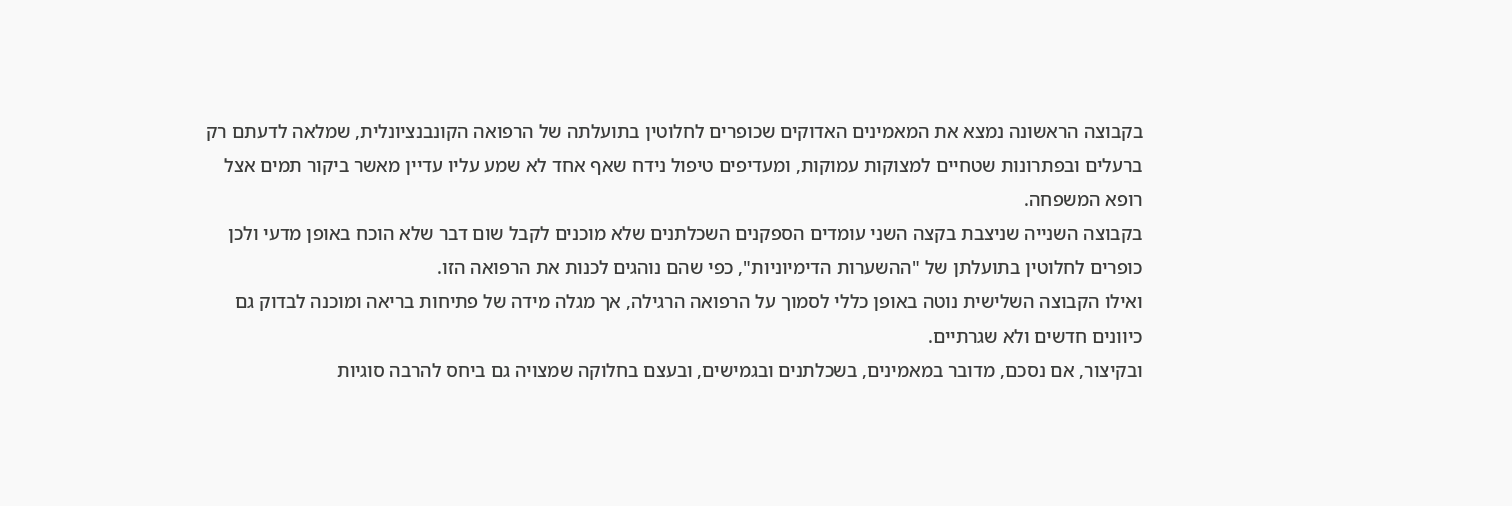בקבוצה הראשונה נמצא את המאמינים האדוקים שכופרים לחלוטין בתועלתה של הרפואה הקונבנציונלית, שמלאה לדעתם רק ברעלים ובפתרונות שטחיים למצוקות עמוקות, ומעדיפים טיפול נידח שאף אחד לא שמע עליו עדיין מאשר ביקור תמים אצל רופא המשפחה.
בקבוצה השנייה שניצבת בקצה השני עומדים הספקנים השכלתנים שלא מוכנים לקבל שום דבר שלא הוכח באופן מדעי ולכן כופרים לחלוטין בתועלתן של "ההשערות הדימיוניות", כפי שהם נוהגים לכנות את הרפואה הזו.
ואילו הקבוצה השלישית נוטה באופן כללי לסמוך על הרפואה הרגילה, אך מגלה מידה של פתיחות בריאה ומוכנה לבדוק גם כיוונים חדשים ולא שגרתיים.
ובקיצור, אם נסכם, מדובר במאמינים, בשכלתנים ובגמישים, ובעצם בחלוקה שמצויה גם ביחס להרבה סוגיות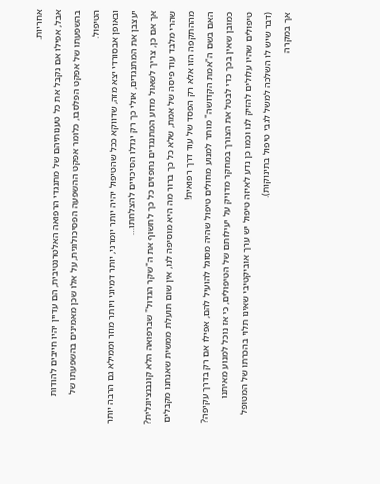אחריות.
אבל, אפילו אם נקבל את כל טענותיהם של מתנגדי הרפואה האלטרנטיבית, הם עדיין יהיו חייבים להודות בהשפעתו של אפקט הפלסבו, כלומר אפקט ההשפעה הפסיכולוגית, על אלו שכן מאמינים בהשפעתו של הטיפול.
ובאופן אבסורדי יצא מזה, שדווקא ככל שהטיפול יהיה יותר יומרני, יותר דמיוני ויותר מוזר וממילא גם הרבה יותר יעצבן את המתנגדים, אולי כך רק יגדלו הסיכויים להצלחתו…
אך אם כן, צריך לשאול מדוע המתנגדים נחפזים כל כך לחשוף את ה"שקר הגדול" שברפואה הלא קונבנציונלית?
שהרי מלבד עוד פיסה של אמת, שלא כל כך ברור מה היא מוסיפה לנו, אין שום תועלת ממשית שאנחנו מקבלים מההתקפה הזו אלא רק הפסד של עוד דרך רפואית!
האם בשם ה"אמת הקדושה" מותר למנוע מחולים טיפול שהיה מסוגל להועיל להם, אפילו אם רק בדרך עקיפה?
כמובן שאין בכך כדי לבטל את הצורך במחקר מדויק על יעילותם של הטיפולים, כי אז נוכל למנוע מאיתנו טיפולים שהיו עלולים להזיק לנו וכמו כן נדע לאיזה טיפול יש ערך אוביקטיבי שאינו תלוי בהכרתו של המטופל (דבר שיש לו השלכה למשל לגבי טיפול בתינוקות).
אך במקרה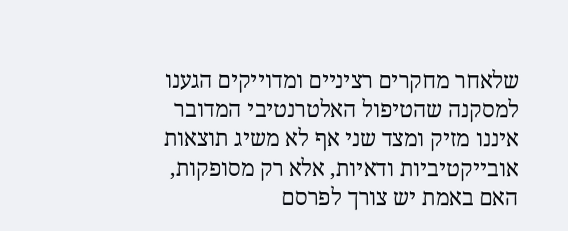שלאחר מחקרים רציניים ומדוייקים הגענו למסקנה שהטיפול האלטרנטיבי המדובר איננו מזיק ומצד שני אף לא משיג תוצאות אובייקטיביות ודאיות, אלא רק מסופקות, האם באמת יש צורך לפרסם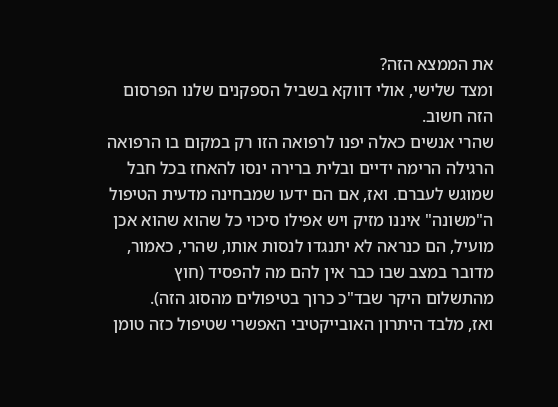את הממצא הזה?
ומצד שלישי, אולי דווקא בשביל הספקנים שלנו הפרסום הזה חשוב.
שהרי אנשים כאלה יפנו לרפואה הזו רק במקום בו הרפואה הרגילה הרימה ידיים ובלית ברירה ינסו להאחז בכל חבל שמוגש לעברם. ואז, אם הם ידעו שמבחינה מדעית הטיפול ה"משונה" איננו מזיק ויש אפילו סיכוי כל שהוא שהוא אכן מועיל, הם כנראה לא יתנגדו לנסות אותו, שהרי, כאמור, מדובר במצב שבו כבר אין להם מה להפסיד (חוץ מהתשלום היקר שבד"כ כרוך בטיפולים מהסוג הזה).
ואז, מלבד היתרון האובייקטיבי האפשרי שטיפול כזה טומן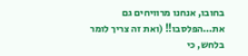בחובו, אנחנו מרוויחים גם את…הפלסבו!! (ואת זה צריך לומר בלחש, כי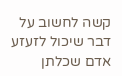קשה לחשוב על דבר שיכול לזעזע אדם שכלתן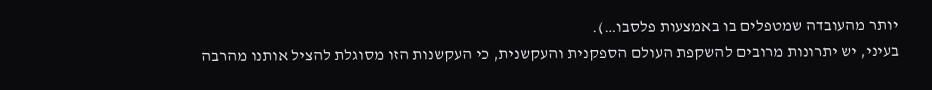יותר מהעובדה שמטפלים בו באמצעות פלסבו…).
בעיני, יש יתרונות מרובים להשקפת העולם הספקנית והעקשנית, כי העקשנות הזו מסוגלת להציל אותנו מהרבה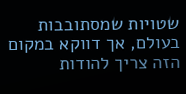שטויות שמסתובבות בעולם, אך דווקא במקום הזה צריך להודות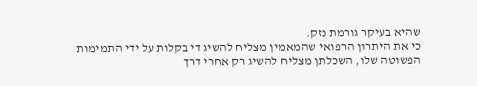שהיא בעיקר גורמת נזק.
כי את היתרון הרפואי שהמאמין מצליח להשיג די בקלות על ידי התמימות הפשוטה שלו, השכלתן מצליח להשיג רק אחרי דרך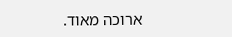ארוכה מאוד.